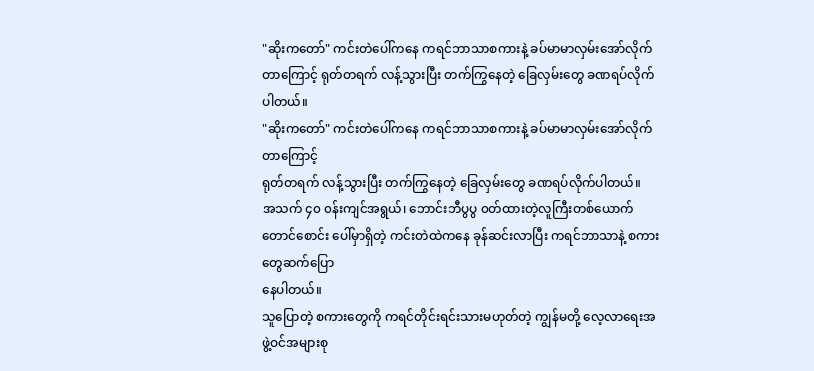"ဆိုးကတော်" ကင်းတဲပေါ်ကနေ ကရင်ဘာသာစကားနဲ့ ခပ်မာမာလှမ်းအော်လိုက်တာကြောင့် ရုတ်တရက် လန့်သွားပြီး တက်ကြွနေတဲ့ ခြေလှမ်းတွေ ခဏရပ်လိုက်ပါတယ်။
"ဆိုးကတော်" ကင်းတဲပေါ်ကနေ ကရင်ဘာသာစကားနဲ့ ခပ်မာမာလှမ်းအော်လိုက်တာကြောင့်
ရုတ်တရက် လန့်သွားပြီး တက်ကြွနေတဲ့ ခြေလှမ်းတွေ ခဏရပ်လိုက်ပါတယ်။
အသက် ၄၀ ၀န်းကျင်အရွယ်၊ ဘောင်းဘီပွပွ ၀တ်ထားတဲ့လူကြီးတစ်ယောက်
တောင်စောင်း ပေါ်မှာရှိတဲ့ ကင်းတဲထဲကနေ ခုန်ဆင်းလာပြီး ကရင်ဘာသာနဲ့ စကားတွေဆက်ပြော
နေပါတယ်။
သူပြောတဲ့ စကားတွေကို ကရင်တိုင်းရင်းသားမဟုတ်တဲ့ ကျွန်မတို့ လေ့လာရေးအဖွဲ့ဝင်အများစု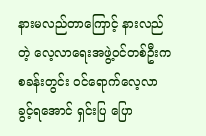နားမလည်တာကြောင့် နားလည်တဲ့ လေ့လာရေးအဖွဲ့ဝင်တစ်ဦးက စခန်းတွင်း ၀င်ရောက်လေ့လာ
ခွင့်ရအောင် ရှင်းပြ ပြော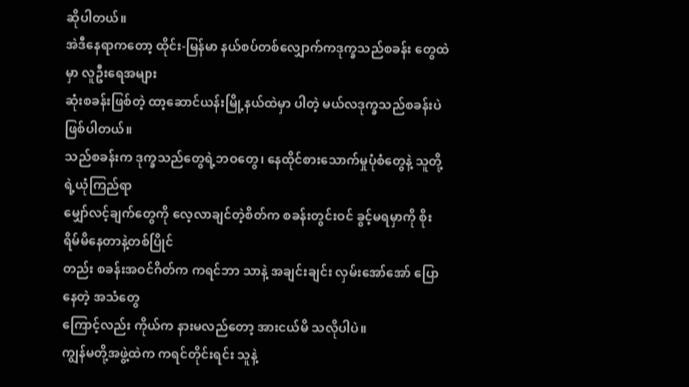ဆိုပါတယ်။
အဲဒီနေရာကတော့ ထိုင်း-မြန်မာ နယ်စပ်တစ်လျှောက်ကဒုက္ခသည်စခန်း တွေထဲမှာ လူဦးရေအများ
ဆုံးစခန်းဖြစ်တဲ့ ထာ့ဆောင်ယန်းမြို့နယ်ထဲမှာ ပါတဲ့ မယ်လဒုက္ခသည်စခန်းပဲ ဖြစ်ပါတယ်။
သည်စခန်းက ဒုက္ခသည်တွေရဲ့ဘဝတွေ၊ နေထိုင်စားသောက်မှုပုံစံတွေနဲ့ သူတို့ရဲ့ယုံကြည်ရာ
မျှော်လင့်ချက်တွေကို လေ့လာချင်တဲ့စိတ်က စခန်းတွင်းဝင် ခွင့်မရမှာကို စိုးရိမ်မိနေတာနဲ့တစ်ပြိုင်
တည်း စခန်းအဝင်ဂိတ်က ကရင်ဘာ သာနဲ့ အချင်းချင်း လှမ်းအော်အော် ပြောနေတဲ့ အသံတွေ
ကြောင့်လည်း ကိုယ်က နားမလည်တော့ အားငယ်မိ သလိုပါပဲ။
ကျွန်မတို့အဖွဲ့ထဲက ကရင်တိုင်းရင်း သူနဲ့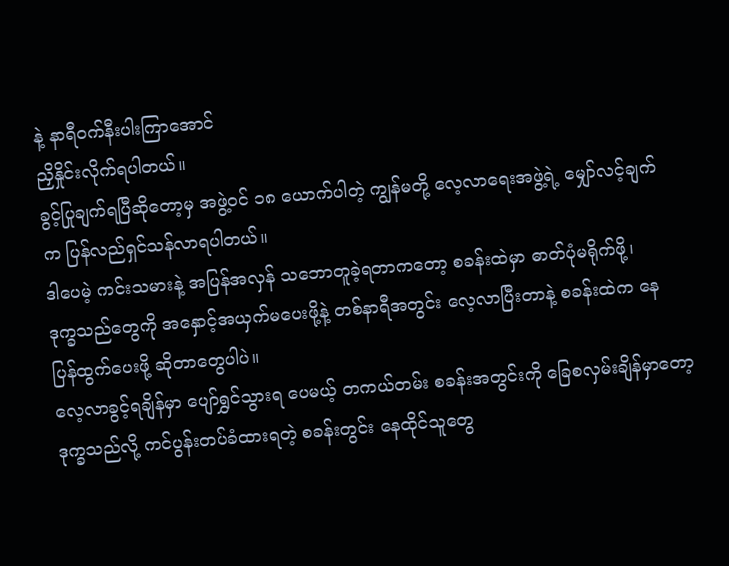နဲ့ နာရီဝက်နီးပါးကြာအောင်
ညှိနှိုင်းလိုက်ရပါတယ်။
ခွင့်ပြုချက်ရပြီဆိုတော့မှ အဖွဲ့ဝင် ၁၈ ယောက်ပါတဲ့ ကျွန်မတို့ လေ့လာရေးအဖွဲ့ရဲ့ မျှော်လင့်ချက်
က ပြန်လည်ရှင်သန်လာရပါတယ်။
ဒါပေမဲ့ ကင်းသမားနဲ့ အပြန်အလှန် သဘောတူခဲ့ရတာကတော့ စခန်းထဲမှာ ဓာတ်ပုံမရိုက်ဖို့၊
ဒုက္ခသည်တွေကို အနှောင့်အယှက်မပေးဖို့နဲ့ တစ်နာရီအတွင်း လေ့လာပြီးတာနဲ့ စခန်းထဲက နေ
ပြန်ထွက်ပေးဖို့ ဆိုတာတွေပါပဲ။
လေ့လာခွင့်ရချိန်မှာ ပျော်ရွှင်သွားရ ပေမယ့် တကယ်တမ်း စခန်းအတွင်းကို ခြေစလှမ်းချိန်မှာတော့
ဒုက္ခသည်လို့ ကင်ပွန်းတပ်ခံထားရတဲ့ စခန်းတွင်း နေထိုင်သူတွေ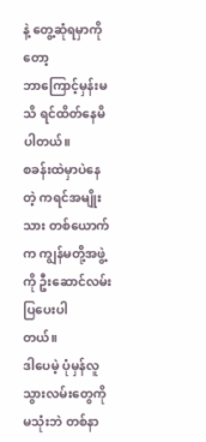နဲ့ တွေ့ဆုံရမှာကိုတော့
ဘာကြောင့်မှန်းမသိ ရင်ထိတ်နေမိပါတယ်။
စခန်းထဲမှာပဲနေတဲ့ ကရင်အမျိုးသား တစ်ယောက်က ကျွန်မတို့အဖွဲ့ကို ဦးဆောင်လမ်းပြပေးပါ
တယ်။
ဒါပေမဲ့ ပုံမှန်လူသွားလမ်းတွေကိုမသုံးဘဲ တစ်နာ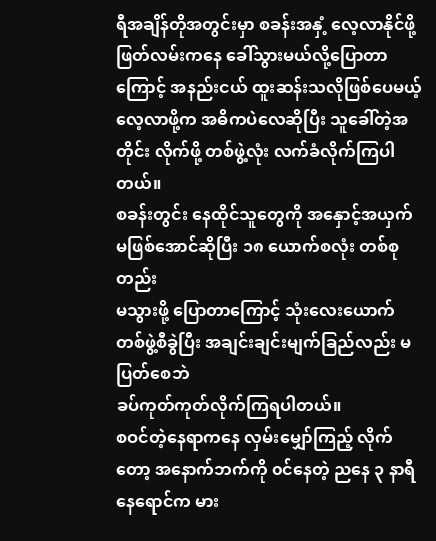ရီအချိန်တိုအတွင်းမှာ စခန်းအနှံ့ လေ့လာနိုင်ဖို့
ဖြတ်လမ်းကနေ ခေါ်သွားမယ်လို့ပြောတာကြောင့် အနည်းငယ် ထူးဆန်းသလိုဖြစ်ပေမယ့်
လေ့လာဖို့က အဓိကပဲလေဆိုပြီး သူခေါ်တဲ့အတိုင်း လိုက်ဖို့ တစ်ဖွဲ့လုံး လက်ခံလိုက်ကြပါတယ်။
စခန်းတွင်း နေထိုင်သူတွေကို အနှောင့်အယှက်မဖြစ်အောင်ဆိုပြီး ၁၈ ယောက်စလုံး တစ်စုတည်း
မသွားဖို့ ပြောတာကြောင့် သုံးလေးယောက် တစ်ဖွဲ့စီခွဲပြီး အချင်းချင်းမျက်ခြည်လည်း မပြတ်စေဘဲ
ခပ်ကုတ်ကုတ်လိုက်ကြရပါတယ်။
စဝင်တဲ့နေရာကနေ လှမ်းမျှော်ကြည့် လိုက်တော့ အနောက်ဘက်ကို ၀င်နေတဲ့ ညနေ ၃ နာရီ
နေရောင်က မား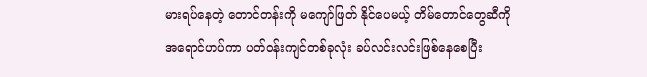မားရပ်နေတဲ့ တောင်တန်းကို မကျော်ဖြတ် နိုင်ပေမယ့် တိမ်တောင်တွေဆီကို
အရောင်ဟပ်ကာ ပတ်ဝန်းကျင်တစ်ခုလုံး ခပ်လင်းလင်းဖြစ်နေစေပြီး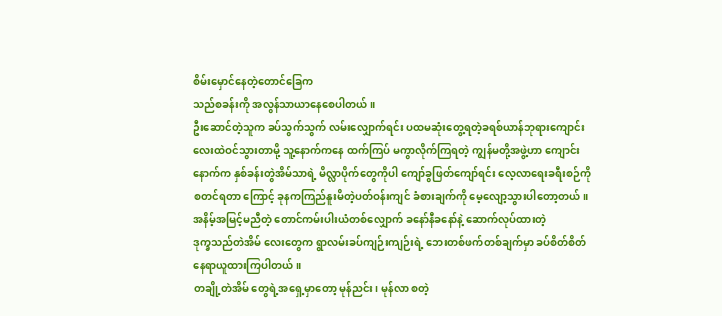စိမ်းမှောင်နေတဲ့တောင်ခြေက
သည်စခန်းကို အလွန်သာယာနေစေပါတယ်။
ဦးဆောင်တဲ့သူက ခပ်သွက်သွက် လမ်းလျှောက်ရင်း ပထမဆုံးတွေ့ရတဲ့ခရစ်ယာန်ဘုရားကျောင်း
လေးထဲဝင်သွားတာမို့ သူ့နောက်ကနေ ထက်ကြပ် မကွာလိုက်ကြရတဲ့ ကျွန်မတို့အဖွဲ့ဟာ ကျောင်း
နောက်က နှစ်ခန်းတွဲအိမ်သာရဲ့ မိလ္လာပိုက်တွေကိုပါ ကျော်ခွဖြတ်ကျော်ရင်း လေ့လာရေးခရီးစဉ်ကို
စတင်ရတာ ကြောင့် ခုနကကြည်နူးမိတဲ့ပတ်ဝန်းကျင် ခံစားချက်ကို မေ့လျော့သွားပါတော့တယ်။
အနိမ့်အမြင့်မညီတဲ့ တောင်ကမ်းပါးယံတစ်လျှောက် ခနော်နီခနော်နဲ့ ဆောက်လုပ်ထားတဲ့
ဒုက္ခသည်တဲအိမ် လေးတွေက ရွာလမ်းခပ်ကျဉ်းကျဉ်းရဲ့ ဘေးတစ်ဖက်တစ်ချက်မှာ ခပ်စိတ်စိတ်
နေရာယူထားကြပါတယ်။
တချို့တဲအိမ် တွေရဲ့အရှေ့မှာတော့ မုန်ညင်း၊ မုန်လာ စတဲ့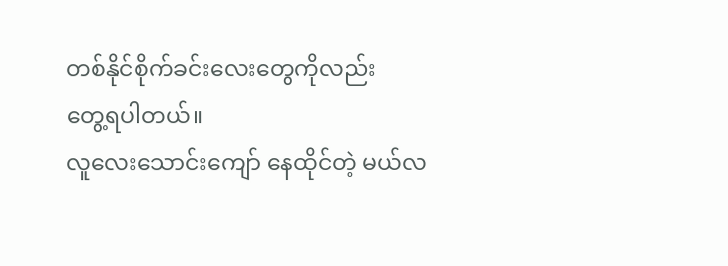တစ်နိုင်စိုက်ခင်းလေးတွေကိုလည်း
တွေ့ရပါတယ်။
လူလေးသောင်းကျော် နေထိုင်တဲ့ မယ်လ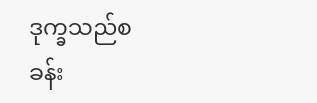ဒုက္ခသည်စခန်း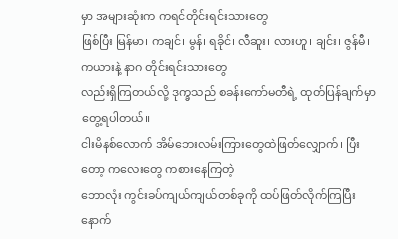မှာ အများဆုံးက ကရင်တိုင်းရင်းသားတွေ
ဖြစ်ပြီး မြန်မာ၊ ကချင်၊ မွန်၊ ရခိုင်၊ လီဆူး၊ လားဟူ၊ ချင်း၊ ဇွန်မီ၊ ကယားနဲ့ နာဂ တိုင်းရင်းသားတွေ
လည်းရှိကြတယ်လို့ ဒုက္ခသည် စခန်းကော်မတီရဲ့ ထုတ်ပြန်ချက်မှာ တွေ့ရပါတယ်။
ငါးမိနစ်လောက် အိမ်ဘေးလမ်းကြားတွေထဲဖြတ်လျှောက်၊ ပြီးတော့ ကလေးတွေ ကစားနေကြတဲ့
ဘောလုံး ကွင်းခပ်ကျယ်ကျယ်တစ်ခုကို ထပ်ဖြတ်လိုက်ကြပြီးနောက်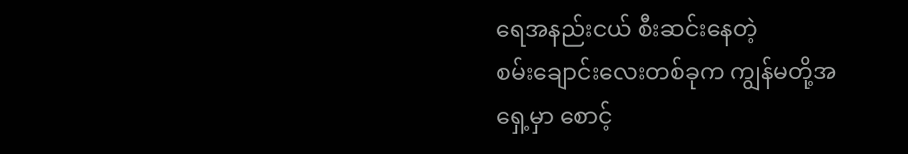ရေအနည်းငယ် စီးဆင်းနေတဲ့
စမ်းချောင်းလေးတစ်ခုက ကျွန်မတို့အရှေ့မှာ စောင့်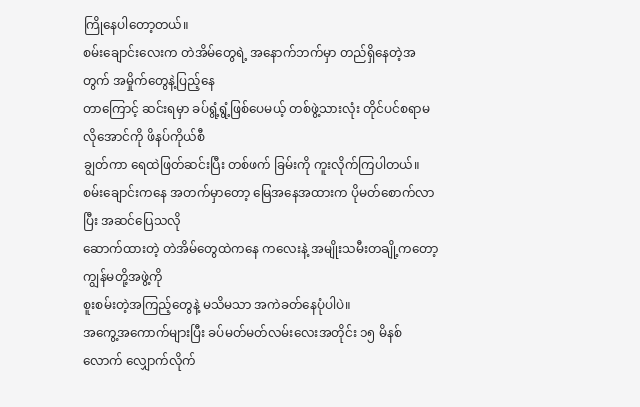ကြိုနေပါတော့တယ်။
စမ်းချောင်းလေးက တဲအိမ်တွေရဲ့ အနောက်ဘက်မှာ တည်ရှိနေတဲ့အတွက် အမှိုက်တွေနဲ့ပြည့်နေ
တာကြောင့် ဆင်းရမှာ ခပ်ရွံ့ရွံ့ဖြစ်ပေမယ့် တစ်ဖွဲ့သားလုံး တိုင်ပင်စရာမလိုအောင်ကို ဖိနပ်ကိုယ်စီ
ချွတ်ကာ ရေထဲဖြတ်ဆင်းပြီး တစ်ဖက် ခြမ်းကို ကူးလိုက်ကြပါတယ်။
စမ်းချောင်းကနေ အတက်မှာတော့ မြေအနေအထားက ပိုမတ်စောက်လာပြီး အဆင်ပြေသလို
ဆောက်ထားတဲ့ တဲအိမ်တွေထဲကနေ ကလေးနဲ့ အမျိုးသမီးတချို့ကတော့ ကျွန်မတို့အဖွဲ့ကို
စူးစမ်းတဲ့အကြည့်တွေနဲ့ မသိမသာ အကဲခတ်နေပုံပါပဲ။
အကွေ့အကောက်များပြီး ခပ်မတ်မတ်လမ်းလေးအတိုင်း ၁၅ မိနစ်လောက် လျှောက်လိုက်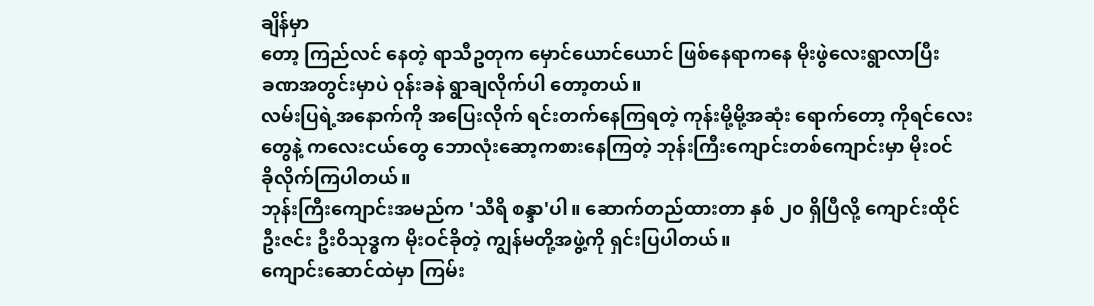ချိန်မှာ
တော့ ကြည်လင် နေတဲ့ ရာသီဥတုက မှောင်ယောင်ယောင် ဖြစ်နေရာကနေ မိုးဖွဲလေးရွာလာပြီး
ခဏအတွင်းမှာပဲ ၀ုန်းခနဲ ရွာချလိုက်ပါ တော့တယ်။
လမ်းပြရဲ့အနောက်ကို အပြေးလိုက် ရင်းတက်နေကြရတဲ့ ကုန်းမို့မို့အဆုံး ရောက်တော့ ကိုရင်လေး
တွေနဲ့ ကလေးငယ်တွေ ဘောလုံးဆော့ကစားနေကြတဲ့ ဘုန်းကြီးကျောင်းတစ်ကျောင်းမှာ မိုးဝင်
ခိုလိုက်ကြပါတယ်။
ဘုန်းကြီးကျောင်းအမည်က 'သီရိ စန္ဒာ'ပါ။ ဆောက်တည်ထားတာ နှစ် ၂၀ ရှိပြီလို့ ကျောင်းထိုင်
ဦးဇင်း ဦးဝိသုဒ္ဓက မိုးဝင်ခိုတဲ့ ကျွန်မတို့အဖွဲ့ကို ရှင်းပြပါတယ်။
ကျောင်းဆောင်ထဲမှာ ကြမ်း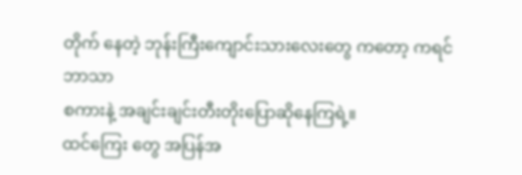တိုက် နေတဲ့ ဘုန်းကြီးကျောင်းသားလေးတွေ ကတော့ ကရင်ဘာသာ
စကားနဲ့ အချင်းချင်းတီးတိုးပြောဆိုနေကြရဲ့။
ထင်ကြေး တွေ အပြန်အ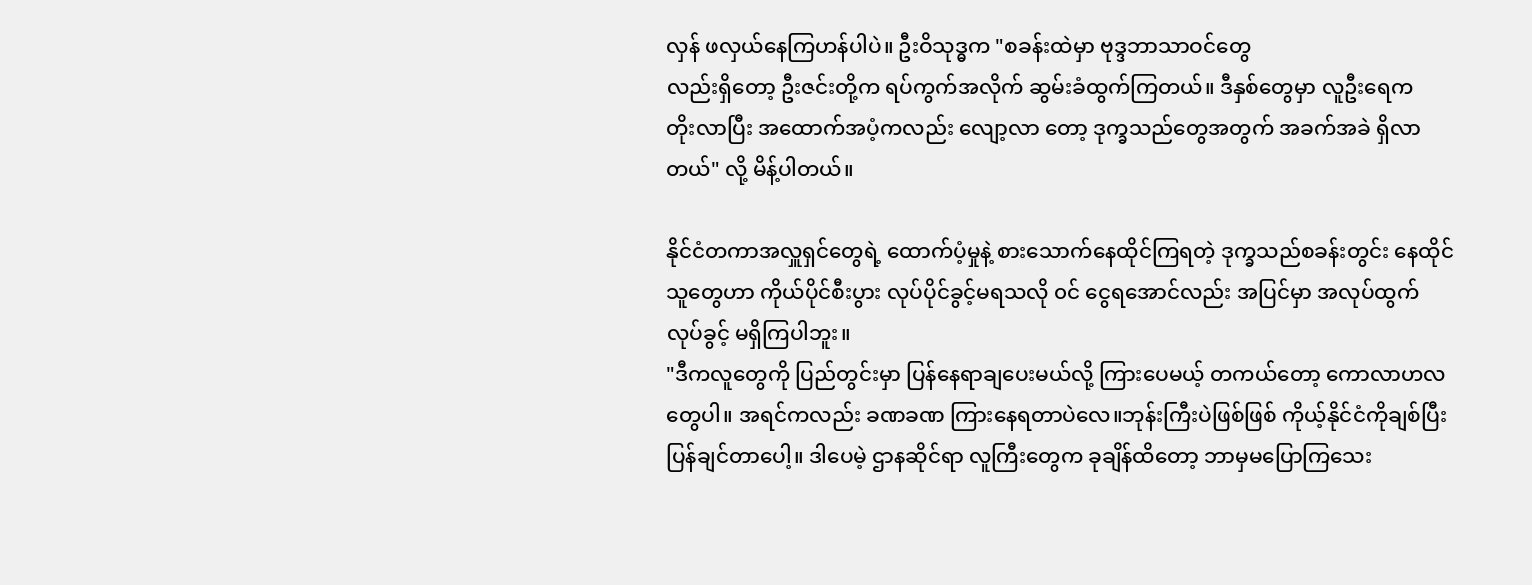လှန် ဖလှယ်နေကြဟန်ပါပဲ။ ဦးဝိသုဒ္ဓက "စခန်းထဲမှာ ဗုဒ္ဒဘာသာဝင်တွေ
လည်းရှိတော့ ဦးဇင်းတို့က ရပ်ကွက်အလိုက် ဆွမ်းခံထွက်ကြတယ်။ ဒီနှစ်တွေမှာ လူဦးရေက
တိုးလာပြီး အထောက်အပံ့ကလည်း လျော့လာ တော့ ဒုက္ခသည်တွေအတွက် အခက်အခဲ ရှိလာ
တယ်" လို့ မိန့်ပါတယ်။

နိုင်ငံတကာအလှူရှင်တွေရဲ့ ထောက်ပံ့မှုနဲ့ စားသောက်နေထိုင်ကြရတဲ့ ဒုက္ခသည်စခန်းတွင်း နေထိုင်
သူတွေဟာ ကိုယ်ပိုင်စီးပွား လုပ်ပိုင်ခွင့်မရသလို ၀င် ငွေရအောင်လည်း အပြင်မှာ အလုပ်ထွက်
လုပ်ခွင့် မရှိကြပါဘူး။
"ဒီကလူတွေကို ပြည်တွင်းမှာ ပြန်နေရာချပေးမယ်လို့ ကြားပေမယ့် တကယ်တော့ ကောလာဟလ
တွေပါ။ အရင်ကလည်း ခဏခဏ ကြားနေရတာပဲလေ။ဘုန်းကြီးပဲဖြစ်ဖြစ် ကိုယ့်နိုင်ငံကိုချစ်ပြီး
ပြန်ချင်တာပေါ့။ ဒါပေမဲ့ ဌာနဆိုင်ရာ လူကြီးတွေက ခုချိန်ထိတော့ ဘာမှမပြောကြသေး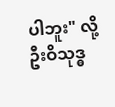ပါဘူး" လို့
ဦးဝိသုဒ္ဓ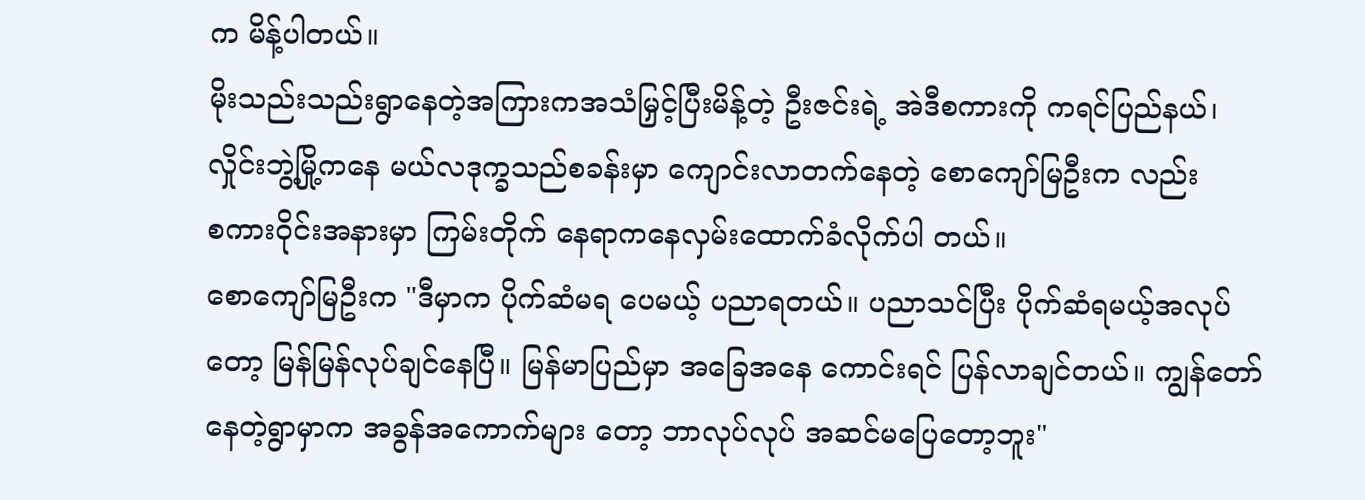က မိန့်ပါတယ်။
မိုးသည်းသည်းရွာနေတဲ့အကြားကအသံမြှင့်ပြီးမိန့်တဲ့ ဦးဇင်းရဲ့ အဲဒီစကားကို ကရင်ပြည်နယ်၊
လှိုင်းဘွဲ့မြို့ကနေ မယ်လဒုက္ခသည်စခန်းမှာ ကျောင်းလာတက်နေတဲ့ စောကျော်မြဦးက လည်း
စကားဝိုင်းအနားမှာ ကြမ်းတိုက် နေရာကနေလှမ်းထောက်ခံလိုက်ပါ တယ်။
စောကျော်မြဦးက "ဒီမှာက ပိုက်ဆံမရ ပေမယ့် ပညာရတယ်။ ပညာသင်ပြီး ပိုက်ဆံရမယ့်အလုပ်
တော့ မြန်မြန်လုပ်ချင်နေပြီ။ မြန်မာပြည်မှာ အခြေအနေ ကောင်းရင် ပြန်လာချင်တယ်။ ကျွန်တော်
နေတဲ့ရွာမှာက အခွန်အကောက်များ တော့ ဘာလုပ်လုပ် အဆင်မပြေတော့ဘူး"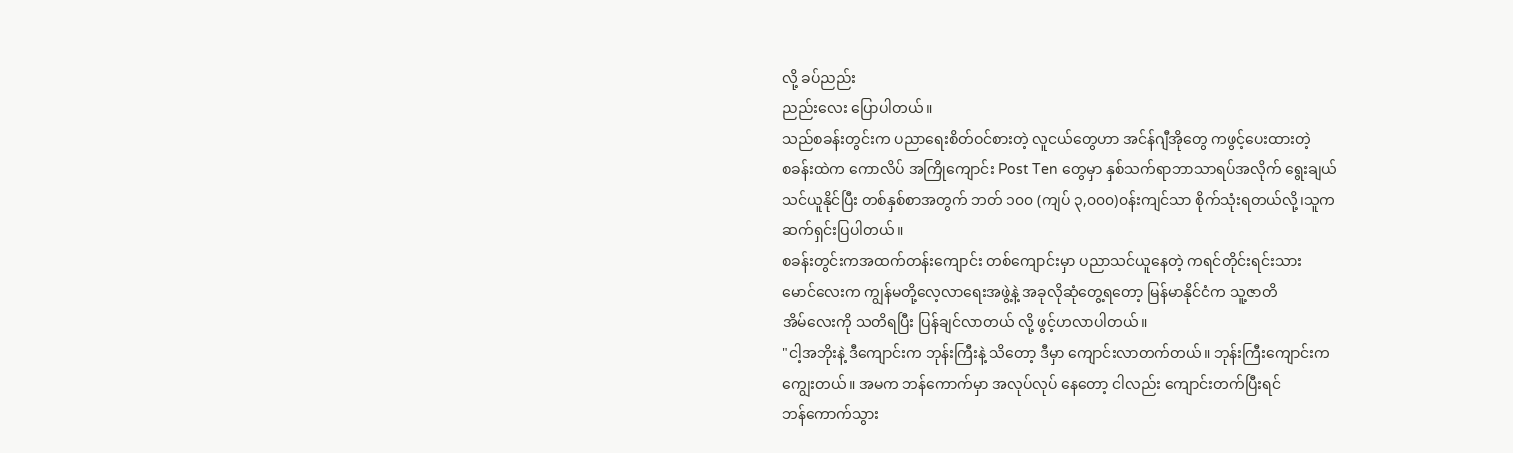လို့ ခပ်ညည်း
ညည်းလေး ပြောပါတယ်။
သည်စခန်းတွင်းက ပညာရေးစိတ်ဝင်စားတဲ့ လူငယ်တွေဟာ အင်န်ဂျီအိုတွေ ကဖွင့်ပေးထားတဲ့
စခန်းထဲက ကောလိပ် အကြိုကျောင်း Post Ten တွေမှာ နှစ်သက်ရာဘာသာရပ်အလိုက် ရွေးချယ်
သင်ယူနိုင်ပြီး တစ်နှစ်စာအတွက် ဘတ် ၁၀၀ (ကျပ် ၃,၀၀၀)၀န်းကျင်သာ စိုက်သုံးရတယ်လို့၊သူက
ဆက်ရှင်းပြပါတယ်။
စခန်းတွင်းကအထက်တန်းကျောင်း တစ်ကျောင်းမှာ ပညာသင်ယူနေတဲ့ ကရင်တိုင်းရင်းသား
မောင်လေးက ကျွန်မတို့လေ့လာရေးအဖွဲ့နဲ့ အခုလိုဆုံတွေ့ရတော့ မြန်မာနိုင်ငံက သူ့ဇာတိ
အိမ်လေးကို သတိရပြီး ပြန်ချင်လာတယ် လို့ ဖွင့်ဟလာပါတယ်။
"ငါ့အဘိုးနဲ့ ဒီကျောင်းက ဘုန်းကြီးနဲ့ သိတော့ ဒီမှာ ကျောင်းလာတက်တယ်။ ဘုန်းကြီးကျောင်းက
ကျွေးတယ်။ အမက ဘန်ကောက်မှာ အလုပ်လုပ် နေတော့ ငါလည်း ကျောင်းတက်ပြီးရင်
ဘန်ကောက်သွား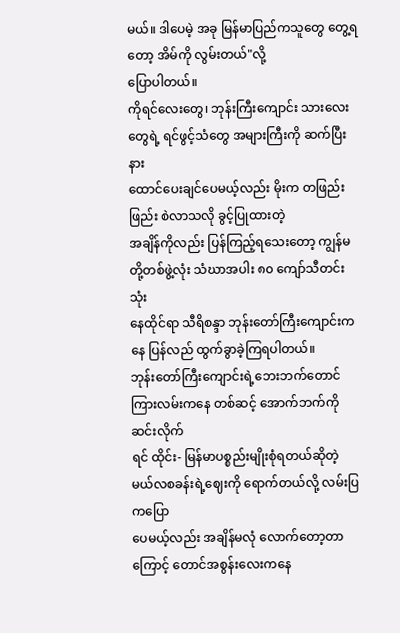မယ်။ ဒါပေမဲ့ အခု မြန်မာပြည်ကသူတွေ တွေ့ရတော့ အိမ်ကို လွမ်းတယ်"လို့
ပြောပါတယ်။
ကိုရင်လေးတွေ၊ ဘုန်းကြီးကျောင်း သားလေးတွေရဲ့ ရင်ဖွင့်သံတွေ အများကြီးကို ဆက်ပြီးနား
ထောင်ပေးချင်ပေမယ့်လည်း မိုးက တဖြည်းဖြည်း စဲလာသလို ခွင့်ပြုထားတဲ့
အချိန်ကိုလည်း ပြန်ကြည့်ရသေးတော့ ကျွန်မတို့တစ်ဖွဲ့လုံး သံဃာအပါး ၈၀ ကျော်သီတင်းသုံး
နေထိုင်ရာ သီရိစန္ဒာ ဘုန်းတော်ကြီးကျောင်းကနေ ပြန်လည် ထွက်ခွာခဲ့ကြရပါတယ်။
ဘုန်းတော်ကြီးကျောင်းရဲ့ဘေးဘက်တောင်ကြားလမ်းကနေ တစ်ဆင့် အောက်ဘက်ကို ဆင်းလိုက်
ရင် ထိုင်း- မြန်မာပစ္စည်းမျိုးစုံရတယ်ဆိုတဲ့ မယ်လစခန်းရဲ့ဈေးကို ရောက်တယ်လို့ လမ်းပြ ကပြော
ပေမယ့်လည်း အချိန်မလုံ လောက်တော့တာကြောင့် တောင်အစွန်းလေးကနေ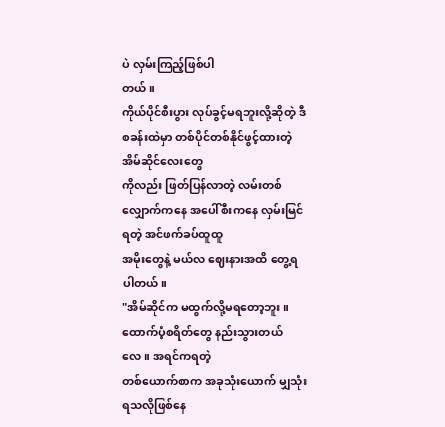ပဲ လှမ်းကြည့်ဖြစ်ပါ
တယ်။
ကိုယ်ပိုင်စီးပွား လုပ်ခွင့်မရဘူးလို့ဆိုတဲ့ ဒီစခန်းထဲမှာ တစ်ပိုင်တစ်နိုင်ဖွင့်ထားတဲ့ အိမ်ဆိုင်လေးတွေ
ကိုလည်း ဖြတ်ပြန်လာတဲ့ လမ်းတစ်လျှောက်ကနေ အပေါ်စီးကနေ လှမ်းမြင်ရတဲ့ အင်ဖက်ခပ်ထူထူ
အမိုးတွေနဲ့ မယ်လ ဈေးနားအထိ တွေ့ရပါတယ်။
"အိမ်ဆိုင်က မထွက်လို့မရတော့ဘူး။ ထောက်ပံ့စရိတ်တွေ နည်းသွားတယ်လေ။ အရင်ကရတဲ့
တစ်ယောက်စာက အခုသုံးယောက် မျှသုံးရသလိုဖြစ်နေ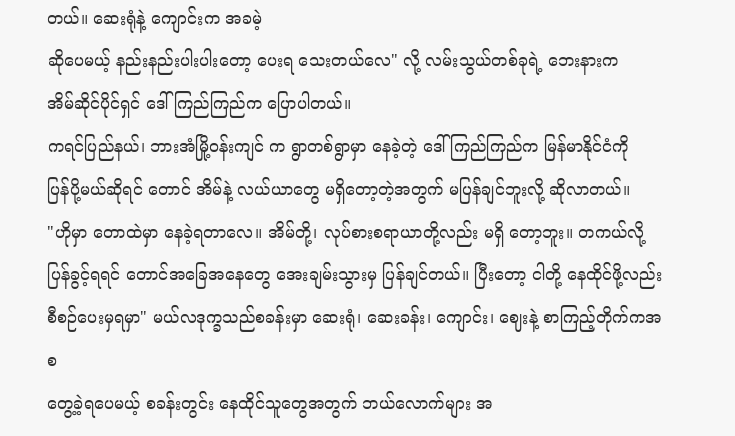တယ်။ ဆေးရုံနဲ့ ကျောင်းက အခမဲ့
ဆိုပေမယ့် နည်းနည်းပါးပါးတော့ ပေးရ သေးတယ်လေ" လို့ လမ်းသွယ်တစ်ခုရဲ့ ဘေးနားက
အိမ်ဆိုင်ပိုင်ရှင် ဒေါ်ကြည်ကြည်က ပြောပါတယ်။
ကရင်ပြည်နယ်၊ ဘားအံမြို့ဝန်းကျင် က ရွာတစ်ရွာမှာ နေခဲ့တဲ့ ဒေါ်ကြည်ကြည်က မြန်မာနိုင်ငံကို
ပြန်ပို့မယ်ဆိုရင် တောင် အိမ်နဲ့ လယ်ယာတွေ မရှိတော့တဲ့အတွက် မပြန်ချင်ဘူးလို့ ဆိုလာတယ်။
"ဟိုမှာ တောထဲမှာ နေခဲ့ရတာလေ။ အိမ်တို့၊ လုပ်စားစရာယာတို့လည်း မရှိ တော့ဘူး။ တကယ်လို့
ပြန်ခွင့်ရရင် တောင်အခြေအနေတွေ အေးချမ်းသွားမှ ပြန်ချင်တယ်။ ပြီးတော့ ငါတို့ နေထိုင်ဖို့လည်း
စီစဉ်ပေးမှရမှာ" မယ်လဒုက္ခသည်စခန်းမှာ ဆေးရုံ၊ ဆေးခန်း၊ ကျောင်း၊ ဈေးနဲ့ စာကြည့်တိုက်ကအစ
တွေ့ခဲ့ရပေမယ့် စခန်းတွင်း နေထိုင်သူတွေအတွက် ဘယ်လောက်များ အ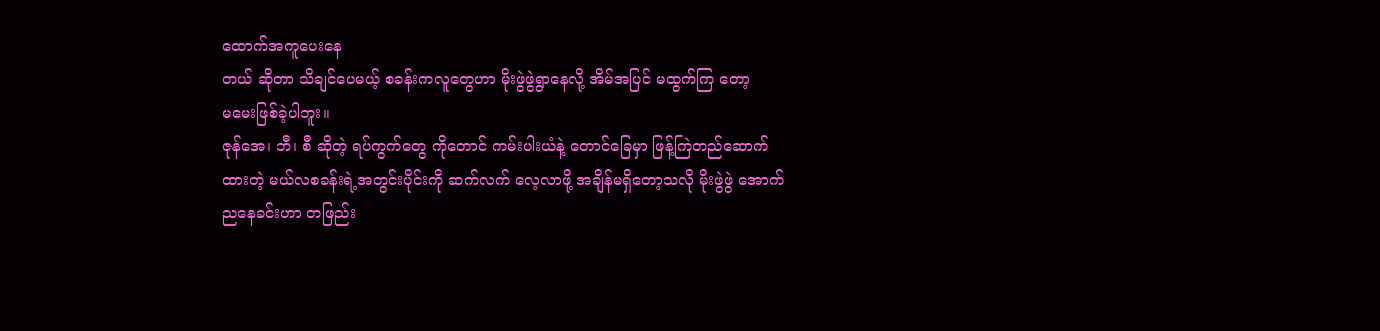ထောက်အကူပေးနေ
တယ် ဆိုတာ သိချင်ပေမယ့် စခန်းကလူတွေဟာ မိုးဖွဲဖွဲရွာနေလို့ အိမ်အပြင် မထွက်ကြ တော့
မမေးဖြစ်ခဲ့ပါဘူး။
ဇုန်အေ၊ ဘီ၊ စီ ဆိုတဲ့ ရပ်ကွက်တွေ ကိုတောင် ကမ်းပါးယံနဲ့ တောင်ခြေမှာ ဖြန့်ကြဲတည်ဆောက်
ထားတဲ့ မယ်လစခန်းရဲ့အတွင်းပိုင်းကို ဆက်လက် လေ့လာဖို့ အချိန်မရှိတော့သလို မိုးဖွဲဖွဲ အောက်
ညနေခင်းဟာ တဖြည်း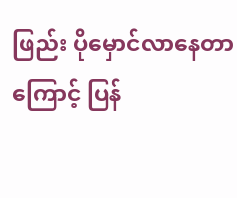ဖြည်း ပိုမှောင်လာနေတာကြောင့် ပြန်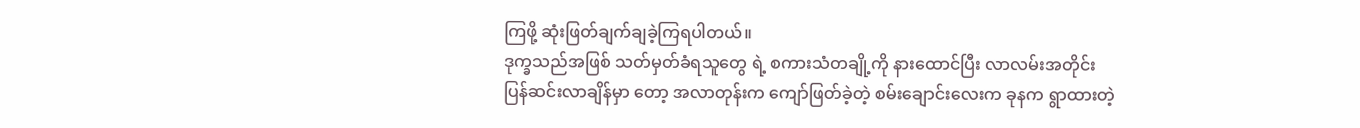ကြဖို့ ဆုံးဖြတ်ချက်ချခဲ့ကြရပါတယ်။
ဒုက္ခသည်အဖြစ် သတ်မှတ်ခံရသူတွေ ရဲ့ စကားသံတချို့ကို နားထောင်ပြီး လာလမ်းအတိုင်း
ပြန်ဆင်းလာချိန်မှာ တော့ အလာတုန်းက ကျော်ဖြတ်ခဲ့တဲ့ စမ်းချောင်းလေးက ခုနက ရွာထားတဲ့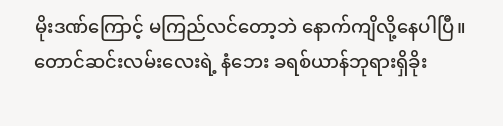မိုးဒဏ်ကြောင့် မကြည်လင်တော့ဘဲ နောက်ကျိလို့နေပါပြီ။
တောင်ဆင်းလမ်းလေးရဲ့ နံဘေး ခရစ်ယာန်ဘုရားရှိခိုး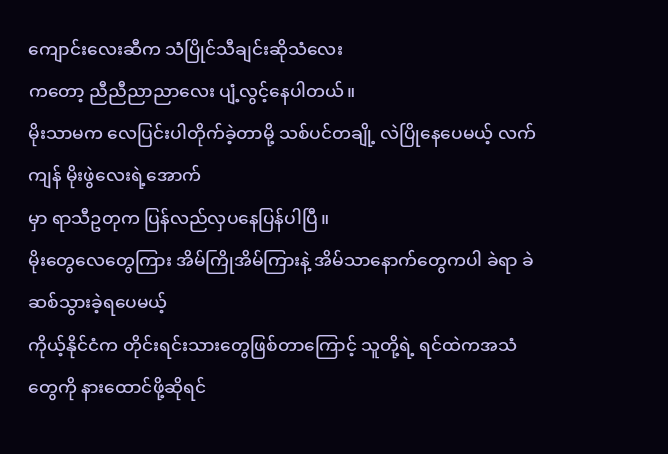ကျောင်းလေးဆီက သံပြိုင်သီချင်းဆိုသံလေး
ကတော့ ညီညီညာညာလေး ပျံ့လွင့်နေပါတယ်။
မိုးသာမက လေပြင်းပါတိုက်ခဲ့တာမို့ သစ်ပင်တချို့ လဲပြိုနေပေမယ့် လက်ကျန် မိုးဖွဲလေးရဲ့အောက်
မှာ ရာသီဥတုက ပြန်လည်လှပနေပြန်ပါပြီ။
မိုးတွေလေတွေကြား အိမ်ကြိုအိမ်ကြားနဲ့ အိမ်သာနောက်တွေကပါ ခဲရာ ခဲဆစ်သွားခဲ့ရပေမယ့်
ကိုယ့်နိုင်ငံက တိုင်းရင်းသားတွေဖြစ်တာကြောင့် သူတို့ရဲ့ ရင်ထဲကအသံတွေကို နားထောင်ဖို့ဆိုရင်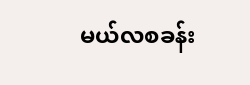မယ်လစခန်း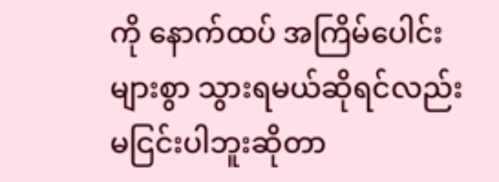ကို နောက်ထပ် အကြိမ်ပေါင်းများစွာ သွားရမယ်ဆိုရင်လည်း မငြင်းပါဘူးဆိုတာ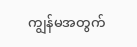ကျွန်မအတွက်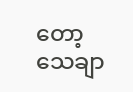တော့ သေချာ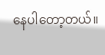နေပါတော့တယ်။